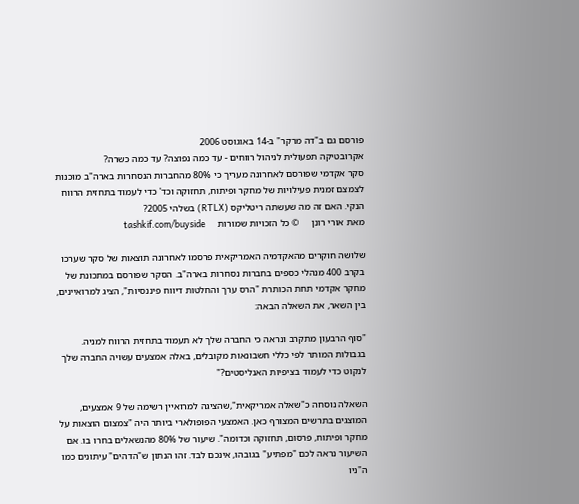פורסם גם ב"דה מרקר" ב-14 באוגוסט 2006
אקרובטיקה תפעולית לניהול רווחים - עד כמה נפוצה? עד כמה כשרה?
סקר אקדמי שפורסם לאחרונה מעריך כי 80% מהחברות הנסחרות בארה"ב מוכנות לצמצם זמנית פעילויות של מחקר ופיתוח, תחזוקה וכד' כדי לעמוד בתחזית הרווח הנקי. האם זה מה שעשתה ריטליקס (RTLX) בשלהי 2005?
מאת אורי רונן     © כל הזכויות שמורות     tashkif.com/buyside

שלושה חוקרים מהאקדמיה האמריקאית פרסמו לאחרונה תוצאות של סקר שערכו בקרב 400 מנהלי כספים בחברות נסחרות בארה"ב. הסקר שפורסם במתכונת של מחקר אקדמי תחת הכותרת "הרס ערך והחלטות דיווח פיננסיות", הציג למרואיינים, בין השאר, את השאלה הבאה:

"סוף הרבעון מתקרב ונראה כי החברה שלך לא תעמוד בתחזית הרווח למניה. בגבולות המותר לפי כללי חשבונאות מקובלים, באלה אמצעים עשויה החברה שלך לנקוט כדי לעמוד בציפיות האנליסטים?"

השאלה נוסחה כ"שאלה אמריקאית",שהציגה למרואיין רשימה של 9 אמצעים, המוצגים בתרשים המצורף כאן. האמצעי הפופולארי ביותר היה "צמצום הוצאות על מחקר ופיתוח, פרסום, תחזוקה וכדומה". שיעור של 80% מהנשאלים בחרו בו. אם השיעור נראה לכם "מפתיע" בגובהו, אינכם לבד. זהו הנתון ש"הדהים" עיתונים כמו ה"ניו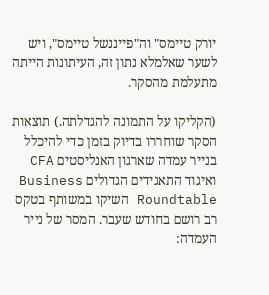יורק טיימס" וה"פייננשל טיימס", ויש לשער שאלמלא נתון זה, העיתונות הייתה מתעלמת מהסקר.

(הקליקו על התמונה להגדלתה.) תוצאות הסקר שוחררו בדיוק בזמן כדי להיכלל בנייר עמדה שארגון האנליסטים CFA ואיגוד התאגידים הגדולים Business Roundtable השיקו במשותף בטקס רב רושם בחודש שעבר. המסר של נייר העמדה: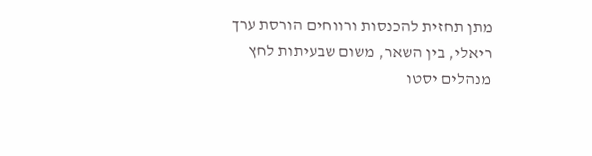מתן תחזית להכנסות ורווחים הורסת ערך ריאלי, בין השאר, משום שבעיתות לחץ מנהלים יסטו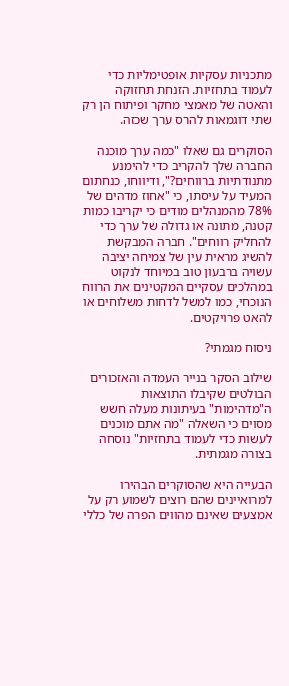מתכניות עסקיות אופטימליות כדי לעמוד בתחזיות. הזנחת תחזוקה והאטה של מאמצי מחקר ופיתוח הן רק שתי דוגמאות להרס ערך שכזה.

הסוקרים גם שאלו "כמה ערך מוכנה החברה שלך להקריב כדי להימנע מתנודתיות ברווחים?", ודיווחו, כנחתום המעיד על עיסתו, כי "אחוז מדהים של 78% מהמנהלים מודים כי יקריבו כמות קטנה, מתונה או גדולה של ערך כדי להחליק רווחים". חברה המבקשת להשיג מראית עין של צמיחה יציבה עשויה ברבעון טוב במיוחד לנקוט במהלכים עסקיים המקטינים את הרווח הנוכחי, כמו למשל לדחות משלוחים או להאט פרויקטים.

ניסוח מגמתי?

שילוב הסקר בנייר העמדה והאזכורים הבולטים שקיבלו התוצאות ה"מדהימות" בעיתונות מעלה חשש מסוים כי השאלה "מה אתם מוכנים לעשות כדי לעמוד בתחזיות" נוסחה בצורה מגמתית.

הבעייה היא שהסוקרים הבהירו למרואיינים שהם רוצים לשמוע רק על אמצעים שאינם מהווים הפרה של כללי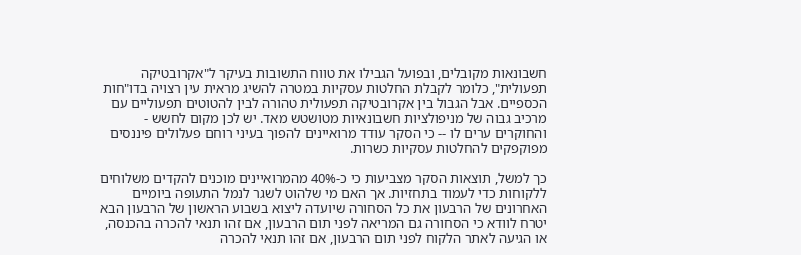חשבונאות מקובלים, ובפועל הגבילו את טווח התשובות בעיקר ל"אקרובטיקה תפעולית", כלומר לקבלת החלטות עסקיות במטרה להשיג מראית עין רצויה בדו"חות הכספיים. אבל הגבול בין אקרובטיקה תפעולית טהורה לבין להטוטים תפעוליים עם מרכיב גבוה של מניפולציות חשבונאיות מטושטש מאד. יש לכן מקום לחשש - והחוקרים ערים לו -- כי הסקר עודד מרואיינים להפוך בעיני רוחם פעלולים פיננסים מפוקפקים להחלטות עסקיות כשרות.

כך למשל, תוצאות הסקר מצביעות כי כ-40% מהמרואיינים מוכנים להקדים משלוחים ללקוחות כדי לעמוד בתחזיות. אך האם מי שלהוט לשגר לנמל התעופה ביומיים האחרונים של הרבעון את כל הסחורה שיועדה ליצוא בשבוע הראשון של הרבעון הבא יטרח לוודא כי הסחורה גם המריאה לפני תום הרבעון, אם זהו תנאי להכרה בהכנסה, או הגיעה לאתר הלקוח לפני תום הרבעון, אם זהו תנאי להכרה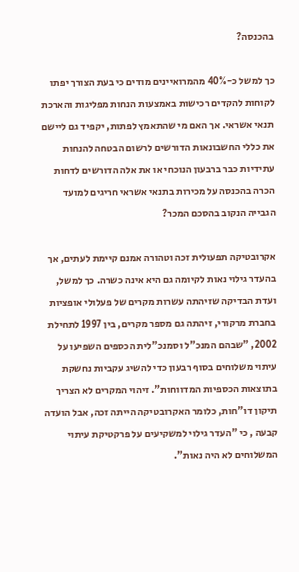בהכנסה?

כך למשל כ-40% מהמרואיינים מודים כי בעת הצורך יפתו לקוחות להקדים רכישות באמצעות הנחות מפליגות והארכת תנאי אשראי. אך האם מי שהתאמץ לפתות, יקפיד גם ליישם את כללי החשבונאות הדורשים לרשום הבטחה להנחות עתידיות כבר ברבעון הנוכחי או את אלה הדורשים לדחות הכרה בהכנסה על מכירות בתנאי אשראי חריגים למועד הגבייה הנקוב בהסכם המכר?

אקרובטיקה תפעולית זכה וטהורה אמנם קיימת לעתים, אך בהעדר גילוי נאות לקיומה גם היא אינה כשרה. כך למשל, ועדת הבדיקה שזיהתה עשרות מקרים של פעלולי אופציות בחברת מרקורי, זיהתה גם מספר מקרים, בין 1997 לתחילת 2002, "שבהם המנכ"ל וסמנכ"לית הכספים השפיעו על עיתוי משלוחים בסוף רבעון כדי להשיג עקביות נחשקת בתוצאות הכספיות המדווחות". זיהוי המקרים לא הצריך תיקון דו"חות, כלומר האקרובטיקה הייתה זכה, אבל הועדה קבעה , כי "העדר גילוי למשקיעים על פרקטיקת עיתוי המשלוחים לא היה נאות".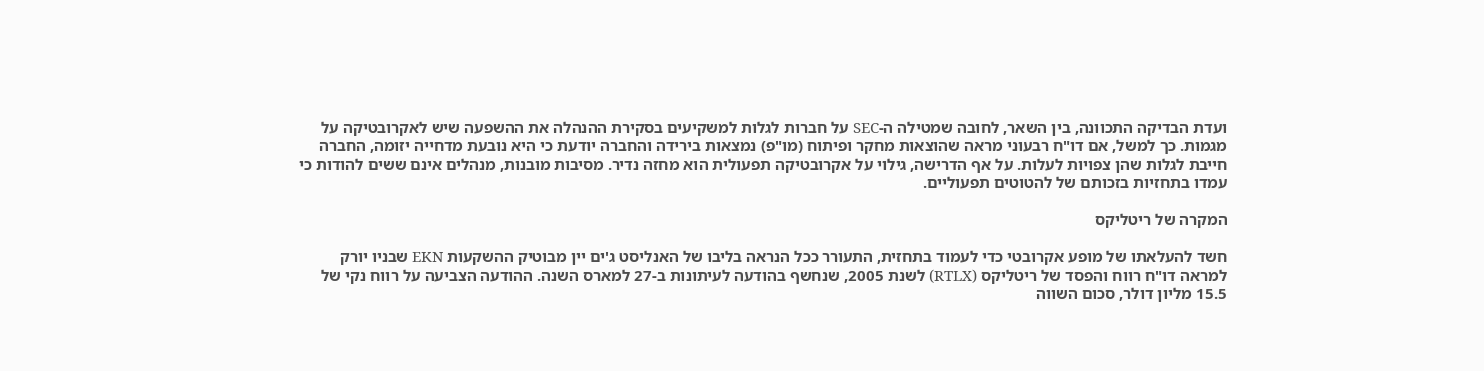ועדת הבדיקה התכוונה, בין השאר, לחובה שמטילה ה-SEC על חברות לגלות למשקיעים בסקירת ההנהלה את ההשפעה שיש לאקרובטיקה על מגמות. כך למשל, אם דו"ח רבעוני מראה שהוצאות מחקר ופיתוח (מו"פ) נמצאות בירידה והחברה יודעת כי היא נובעת מדחייה יזומה, החברה חייבת לגלות שהן צפויות לעלות. על אף הדרישה, גילוי על אקרובטיקה תפעולית הוא מחזה נדיר. מסיבות מובנות, מנהלים אינם ששים להודות כי עמדו בתחזיות בזכותם של להטוטים תפעוליים.

המקרה של ריטליקס

חשד להעלאתו של מופע אקרובטי כדי לעמוד בתחזית, התעורר ככל הנראה בליבו של האנליסט ג'ים יין מבוטיק ההשקעות EKN שבניו יורק למראה דו"ח רווח והפסד של ריטליקס (RTLX) לשנת 2005, שנחשף בהודעה לעיתונות ב-27 למארס השנה. ההודעה הצביעה על רווח נקי של 15.5 מליון דולר, סכום השווה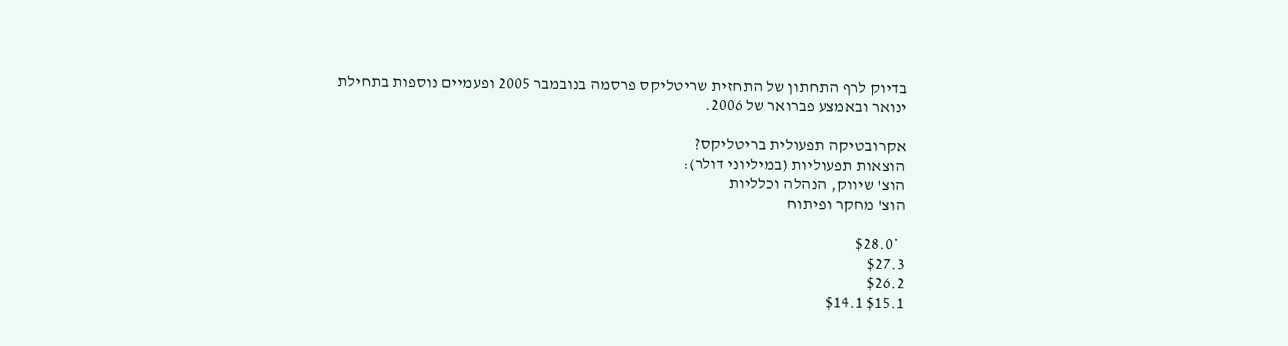בדיוק לרף התחתון של התחזית שריטליקס פרסמה בנובמבר 2005 ופעמיים נוספות בתחילת ינואר ובאמצע פברואר של 2006.

אקרובטיקה תפעולית בריטליקס?
הוצאות תפעוליות (במיליוני דולר):
הוצ' שיווק, הנהלה וכלליות
הוצ' מחקר ופיתוח

  *$28.0
$27.3
$26.2
$15.1 $14.1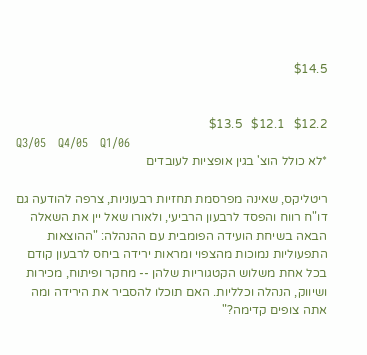$14.5


$12.2   $12.1   $13.5
Q3/05   Q4/05   Q1/06
*לא כולל הוצ' בגין אופציות לעובדים

ריטליקס, שאינה מפרסמת תחזיות רבעוניות, צרפה להודעה גם דו"ח רווח והפסד לרבעון הרביעי, ולאורו שאל יין את השאלה הבאה בשיחת הועידה הפומבית עם ההנהלה: "ההוצאות התפעוליות נמוכות מהצפוי ומראות ירידה ביחס לרבעון קודם בכל אחת משלוש הקטגוריות שלהן -- מחקר ופיתוח, מכירות ושיווק, הנהלה וכלליות. האם תוכלו להסביר את הירידה ומה אתה צופים קדימה?"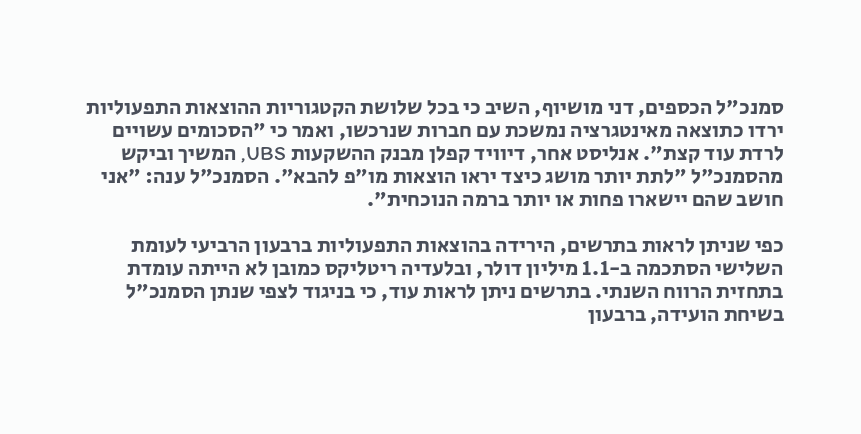סמנכ"ל הכספים, דני מושיוף, השיב כי בכל שלושת הקטגוריות ההוצאות התפעוליות ירדו כתוצאה מאינטגרציה נמשכת עם חברות שנרכשו, ואמר כי "הסכומים עשויים לרדת עוד קצת". אנליסט אחר, דיוויד קפלן מבנק ההשקעות UBS, המשיך וביקש מהסמנכ"ל "לתת יותר מושג כיצד יראו הוצאות מו"פ להבא". הסמנכ"ל ענה: "אני חושב שהם יישארו פחות או יותר ברמה הנוכחית".

כפי שניתן לראות בתרשים, הירידה בהוצאות התפעוליות ברבעון הרביעי לעומת השלישי הסתכמה ב-1.1 מיליון דולר, ובלעדיה ריטליקס כמובן לא הייתה עומדת בתחזית הרווח השנתי. בתרשים ניתן לראות עוד, כי בניגוד לצפי שנתן הסמנכ"ל בשיחת הועידה, ברבעון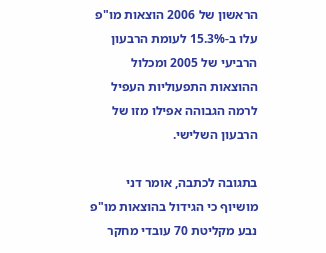הראשון של 2006 הוצאות מו"פ עלו ב-15.3% לעומת הרבעון הרביעי של 2005 ומכלול ההוצאות התפעוליות העפיל לרמה הגבוהה אפילו מזו של הרבעון השלישי.

בתגובה לכתבה, אומר דני מושיוף כי הגידול בהוצאות מו"פ נבע מקליטת 70 עובדי מחקר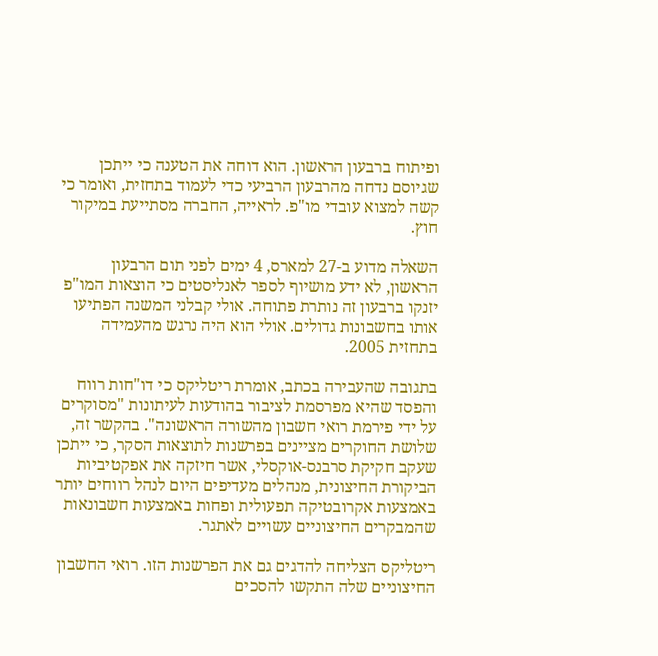ופיתוח ברבעון הראשון. הוא דוחה את הטענה כי ייתכן שגיוסם נדחה מהרבעון הרביעי כדי לעמוד בתחזית, ואומר כי קשה למצוא עובדי מו"פ. לראייה, החברה מסתייעת במיקור חוץ.

השאלה מדוע ב-27 למארס, 4 ימים לפני תום הרבעון הראשון, לא ידע מושיוף לספר לאנליסטים כי הוצאות המו"פ יזנקו ברבעון זה נותרת פתוחה. אולי קבלני המשנה הפתיעו אותו בחשבונות גדולים. אולי הוא היה נרגש מהעמידה בתחזית 2005.

בתגובה שהעבירה בכתב, אומרת ריטליקס כי דו"חות רווח והפסד שהיא מפרסמת לציבור בהודעות לעיתונות "מסוקרים על ידי פירמת רואי חשבון מהשורה הראשונה". בהקשר זה, שלושת החוקרים מציינים בפרשנות לתוצאות הסקר, כי ייתכן שעקב חקיקת סרבנס-אוקסלי, אשר חיזקה את אפקטיביות הביקורת החיצונית, מנהלים מעדיפים היום לנהל רווחים יותר באמצעות אקרובטיקה תפעולית ופחות באמצעות חשבונאות שהמבקרים החיצוניים עשויים לאתגר.

ריטליקס הצליחה להדגים גם את הפרשנות הזו. רואי החשבון החיצוניים שלה התקשו להסכים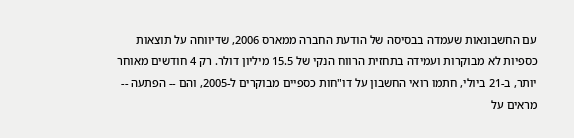עם החשבונאות שעמדה בבסיסה של הודעת החברה ממארס 2006, שדיווחה על תוצאות כספיות לא מבוקרות ועמידה בתחזית הרווח הנקי של 15.5 מיליון דולר. רק 4 חודשים מאוחר יותר, ב-21 ביולי, חתמו רואי החשבון על דו"חות כספיים מבוקרים ל-2005, והם -- הפתעה -- מראים על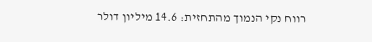רווח נקי הנמוך מהתחזית: 14.6 מיליון דולר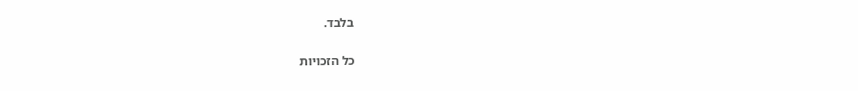בלבד.

כל הזכויות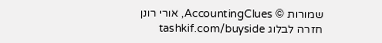שמורות © AccountingClues, אורי רונן
חזרה לבלוג tashkif.com/buyside